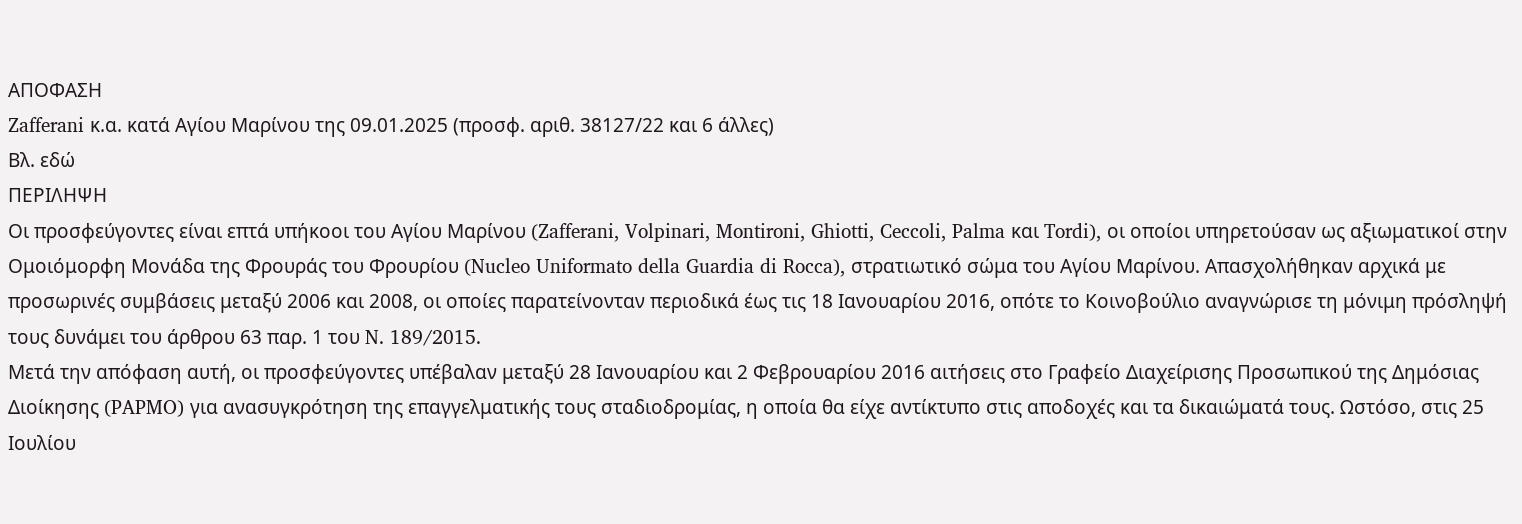ΑΠΟΦΑΣΗ
Zafferani κ.α. κατά Αγίου Μαρίνου της 09.01.2025 (προσφ. αριθ. 38127/22 και 6 άλλες)
Βλ. εδώ
ΠΕΡΙΛΗΨΗ
Οι προσφεύγοντες είναι επτά υπήκοοι του Αγίου Μαρίνου (Zafferani, Volpinari, Montironi, Ghiotti, Ceccoli, Palma και Tordi), οι οποίοι υπηρετούσαν ως αξιωματικοί στην Ομοιόμορφη Μονάδα της Φρουράς του Φρουρίου (Nucleo Uniformato della Guardia di Rocca), στρατιωτικό σώμα του Αγίου Μαρίνου. Απασχολήθηκαν αρχικά με προσωρινές συμβάσεις μεταξύ 2006 και 2008, οι οποίες παρατείνονταν περιοδικά έως τις 18 Ιανουαρίου 2016, οπότε το Κοινοβούλιο αναγνώρισε τη μόνιμη πρόσληψή τους δυνάμει του άρθρου 63 παρ. 1 του N. 189/2015.
Μετά την απόφαση αυτή, οι προσφεύγοντες υπέβαλαν μεταξύ 28 Ιανουαρίου και 2 Φεβρουαρίου 2016 αιτήσεις στο Γραφείο Διαχείρισης Προσωπικού της Δημόσιας Διοίκησης (PAPMO) για ανασυγκρότηση της επαγγελματικής τους σταδιοδρομίας, η οποία θα είχε αντίκτυπο στις αποδοχές και τα δικαιώματά τους. Ωστόσο, στις 25 Ιουλίου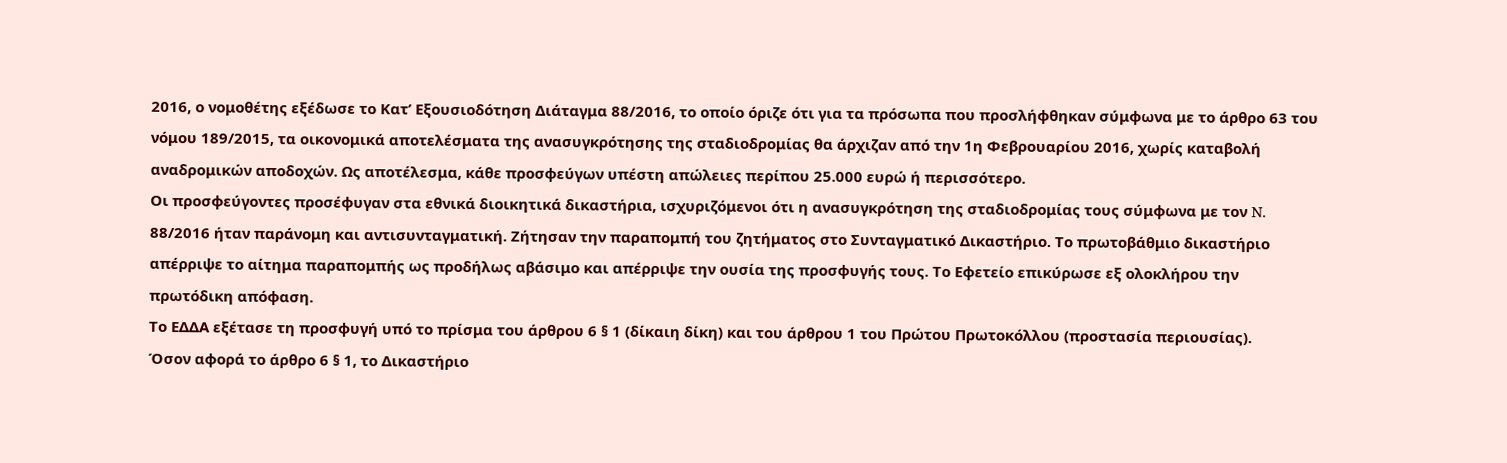2016, ο νομοθέτης εξέδωσε το Κατ’ Εξουσιοδότηση Διάταγμα 88/2016, το οποίο όριζε ότι για τα πρόσωπα που προσλήφθηκαν σύμφωνα με το άρθρο 63 του νόμου 189/2015, τα οικονομικά αποτελέσματα της ανασυγκρότησης της σταδιοδρομίας θα άρχιζαν από την 1η Φεβρουαρίου 2016, χωρίς καταβολή αναδρομικών αποδοχών. Ως αποτέλεσμα, κάθε προσφεύγων υπέστη απώλειες περίπου 25.000 ευρώ ή περισσότερο.
Οι προσφεύγοντες προσέφυγαν στα εθνικά διοικητικά δικαστήρια, ισχυριζόμενοι ότι η ανασυγκρότηση της σταδιοδρομίας τους σύμφωνα με τον N. 88/2016 ήταν παράνομη και αντισυνταγματική. Ζήτησαν την παραπομπή του ζητήματος στο Συνταγματικό Δικαστήριο. Το πρωτοβάθμιο δικαστήριο απέρριψε το αίτημα παραπομπής ως προδήλως αβάσιμο και απέρριψε την ουσία της προσφυγής τους. Το Εφετείο επικύρωσε εξ ολοκλήρου την πρωτόδικη απόφαση.
Το ΕΔΔΑ εξέτασε τη προσφυγή υπό το πρίσμα του άρθρου 6 § 1 (δίκαιη δίκη) και του άρθρου 1 του Πρώτου Πρωτοκόλλου (προστασία περιουσίας).
Όσον αφορά το άρθρο 6 § 1, το Δικαστήριο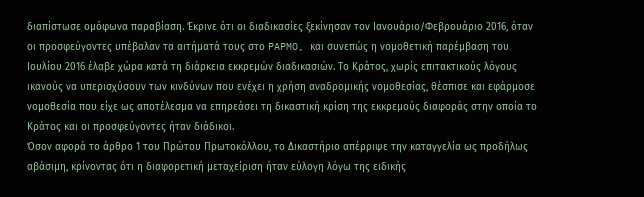διαπίστωσε ομόφωνα παραβίαση. Έκρινε ότι οι διαδικασίες ξεκίνησαν τον Ιανουάριο/Φεβρουάριο 2016, όταν οι προσφεύγοντες υπέβαλαν τα αιτήματά τους στο PAPMO, και συνεπώς η νομοθετική παρέμβαση του Ιουλίου 2016 έλαβε χώρα κατά τη διάρκεια εκκρεμών διαδικασιών. Το Κράτος, χωρίς επιτακτικούς λόγους ικανούς να υπερισχύσουν των κινδύνων που ενέχει η χρήση αναδρομικής νομοθεσίας, θέσπισε και εφάρμοσε νομοθεσία που είχε ως αποτέλεσμα να επηρεάσει τη δικαστική κρίση της εκκρεμούς διαφοράς στην οποία το Κράτος και οι προσφεύγοντες ήταν διάδικοι.
Όσον αφορά το άρθρο 1 του Πρώτου Πρωτοκόλλου, το Δικαστήριο απέρριψε την καταγγελία ως προδήλως αβάσιμη, κρίνοντας ότι η διαφορετική μεταχείριση ήταν εύλογη λόγω της ειδικής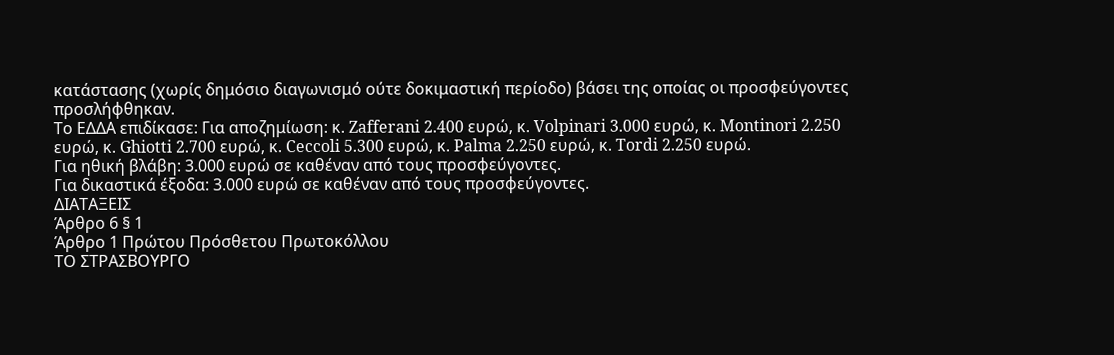κατάστασης (χωρίς δημόσιο διαγωνισμό ούτε δοκιμαστική περίοδο) βάσει της οποίας οι προσφεύγοντες προσλήφθηκαν.
Το ΕΔΔΑ επιδίκασε: Για αποζημίωση: κ. Zafferani 2.400 ευρώ, κ. Volpinari 3.000 ευρώ, κ. Montinori 2.250 ευρώ, κ. Ghiotti 2.700 ευρώ, κ. Ceccoli 5.300 ευρώ, κ. Palma 2.250 ευρώ, κ. Tordi 2.250 ευρώ.
Για ηθική βλάβη: 3.000 ευρώ σε καθέναν από τους προσφεύγοντες.
Για δικαστικά έξοδα: 3.000 ευρώ σε καθέναν από τους προσφεύγοντες.
ΔΙΑΤΑΞΕΙΣ
Άρθρο 6 § 1
Άρθρο 1 Πρώτου Πρόσθετου Πρωτοκόλλου
ΤΟ ΣΤΡΑΣΒΟΥΡΓΟ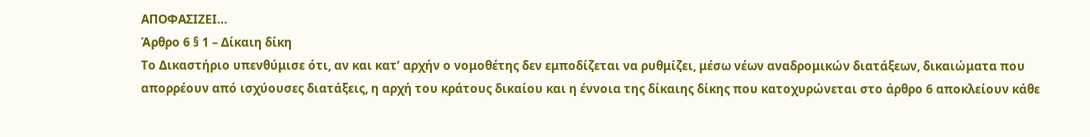ΑΠΟΦΑΣΙΖΕΙ…
Άρθρο 6 § 1 – Δίκαιη δίκη
Το Δικαστήριο υπενθύμισε ότι, αν και κατ’ αρχήν ο νομοθέτης δεν εμποδίζεται να ρυθμίζει, μέσω νέων αναδρομικών διατάξεων, δικαιώματα που απορρέουν από ισχύουσες διατάξεις, η αρχή του κράτους δικαίου και η έννοια της δίκαιης δίκης που κατοχυρώνεται στο άρθρο 6 αποκλείουν κάθε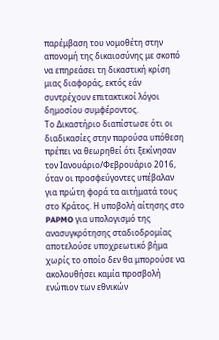παρέμβαση του νομοθέτη στην απονομή της δικαιοσύνης με σκοπό να επηρεάσει τη δικαστική κρίση μιας διαφοράς, εκτός εάν συντρέχουν επιτακτικοί λόγοι δημοσίου συμφέροντος.
Το Δικαστήριο διαπίστωσε ότι οι διαδικασίες στην παρούσα υπόθεση πρέπει να θεωρηθεί ότι ξεκίνησαν τον Ιανουάριο/Φεβρουάριο 2016, όταν οι προσφεύγοντες υπέβαλαν για πρώτη φορά τα αιτήματά τους στο Κράτος. Η υποβολή αίτησης στο PAPMO για υπολογισμό της ανασυγκρότησης σταδιοδρομίας αποτελούσε υποχρεωτικό βήμα χωρίς το οποίο δεν θα μπορούσε να ακολουθήσει καμία προσβολή ενώπιον των εθνικών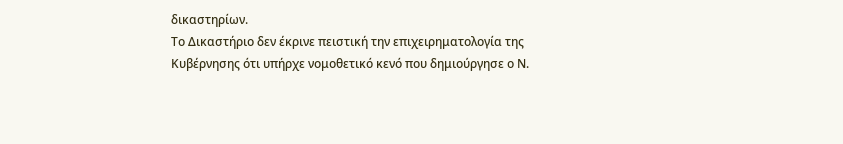δικαστηρίων.
Το Δικαστήριο δεν έκρινε πειστική την επιχειρηματολογία της Κυβέρνησης ότι υπήρχε νομοθετικό κενό που δημιούργησε ο Ν.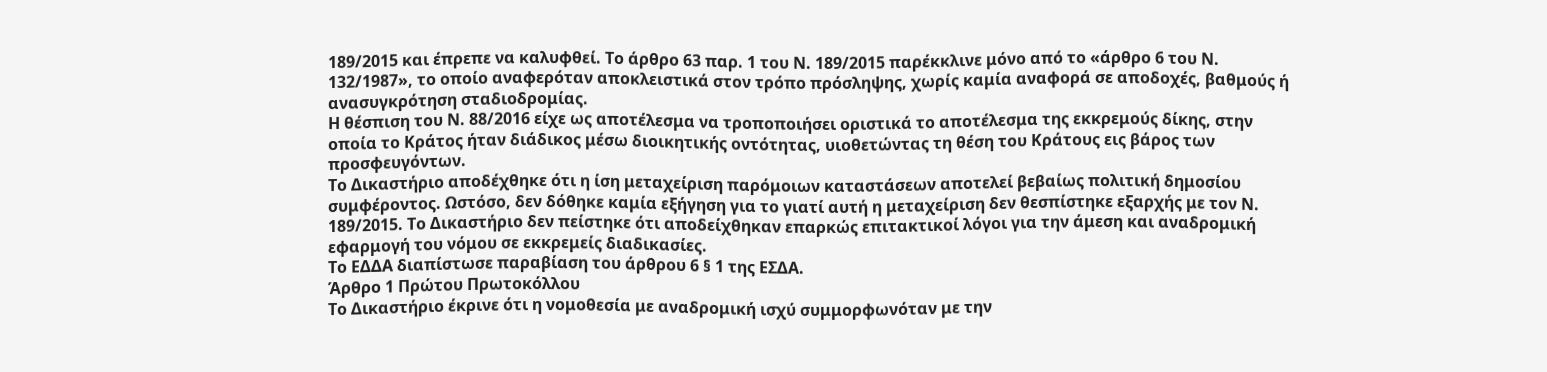189/2015 και έπρεπε να καλυφθεί. Το άρθρο 63 παρ. 1 του Ν. 189/2015 παρέκκλινε μόνο από το «άρθρο 6 του Ν. 132/1987», το οποίο αναφερόταν αποκλειστικά στον τρόπο πρόσληψης, χωρίς καμία αναφορά σε αποδοχές, βαθμούς ή ανασυγκρότηση σταδιοδρομίας.
Η θέσπιση του Ν. 88/2016 είχε ως αποτέλεσμα να τροποποιήσει οριστικά το αποτέλεσμα της εκκρεμούς δίκης, στην οποία το Κράτος ήταν διάδικος μέσω διοικητικής οντότητας, υιοθετώντας τη θέση του Κράτους εις βάρος των προσφευγόντων.
Το Δικαστήριο αποδέχθηκε ότι η ίση μεταχείριση παρόμοιων καταστάσεων αποτελεί βεβαίως πολιτική δημοσίου συμφέροντος. Ωστόσο, δεν δόθηκε καμία εξήγηση για το γιατί αυτή η μεταχείριση δεν θεσπίστηκε εξαρχής με τον Ν. 189/2015. Το Δικαστήριο δεν πείστηκε ότι αποδείχθηκαν επαρκώς επιτακτικοί λόγοι για την άμεση και αναδρομική εφαρμογή του νόμου σε εκκρεμείς διαδικασίες.
Το ΕΔΔΑ διαπίστωσε παραβίαση του άρθρου 6 § 1 της ΕΣΔΑ.
Άρθρο 1 Πρώτου Πρωτοκόλλου
Το Δικαστήριο έκρινε ότι η νομοθεσία με αναδρομική ισχύ συμμορφωνόταν με την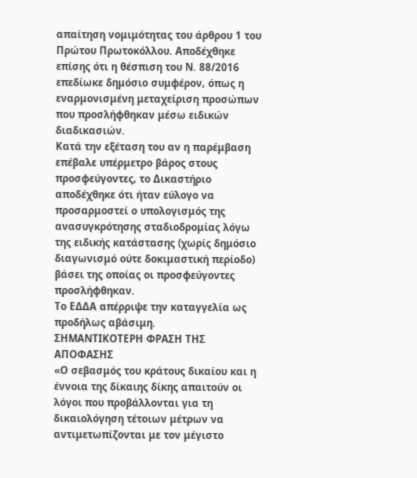απαίτηση νομιμότητας του άρθρου 1 του Πρώτου Πρωτοκόλλου. Αποδέχθηκε επίσης ότι η θέσπιση του Ν. 88/2016 επεδίωκε δημόσιο συμφέρον, όπως η εναρμονισμένη μεταχείριση προσώπων που προσλήφθηκαν μέσω ειδικών διαδικασιών.
Κατά την εξέταση του αν η παρέμβαση επέβαλε υπέρμετρο βάρος στους προσφεύγοντες, το Δικαστήριο αποδέχθηκε ότι ήταν εύλογο να προσαρμοστεί ο υπολογισμός της ανασυγκρότησης σταδιοδρομίας λόγω της ειδικής κατάστασης (χωρίς δημόσιο διαγωνισμό ούτε δοκιμαστική περίοδο) βάσει της οποίας οι προσφεύγοντες προσλήφθηκαν.
Το ΕΔΔΑ απέρριψε την καταγγελία ως προδήλως αβάσιμη.
ΣΗΜΑΝΤΙΚΟΤΕΡΗ ΦΡΑΣΗ ΤΗΣ ΑΠΟΦΑΣΗΣ
«Ο σεβασμός του κράτους δικαίου και η έννοια της δίκαιης δίκης απαιτούν οι λόγοι που προβάλλονται για τη δικαιολόγηση τέτοιων μέτρων να αντιμετωπίζονται με τον μέγιστο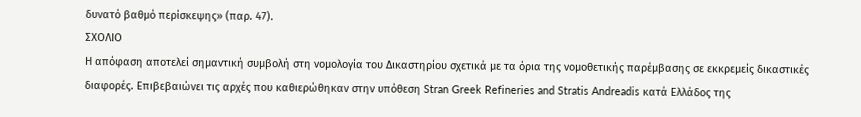δυνατό βαθμό περίσκεψης» (παρ. 47).
ΣΧΟΛΙΟ
Η απόφαση αποτελεί σημαντική συμβολή στη νομολογία του Δικαστηρίου σχετικά με τα όρια της νομοθετικής παρέμβασης σε εκκρεμείς δικαστικές διαφορές. Επιβεβαιώνει τις αρχές που καθιερώθηκαν στην υπόθεση Stran Greek Refineries and Stratis Andreadis κατά Ελλάδος της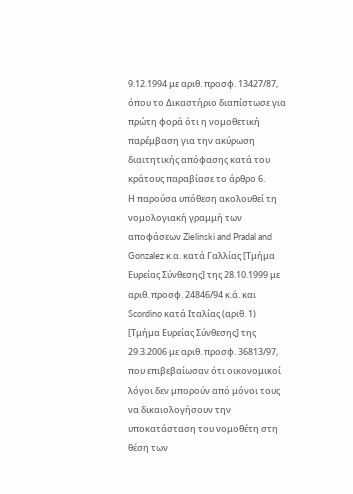9.12.1994 με αριθ. προσφ. 13427/87, όπου το Δικαστήριο διαπίστωσε για πρώτη φορά ότι η νομοθετική παρέμβαση για την ακύρωση διαιτητικής απόφασης κατά του κράτους παραβίασε το άρθρο 6.
Η παρούσα υπόθεση ακολουθεί τη νομολογιακή γραμμή των αποφάσεων Zielinski and Pradal and Gonzalez κ.α. κατά Γαλλίας [Τμήμα Ευρείας Σύνθεσης] της 28.10.1999 με αριθ. προσφ. 24846/94 κ.ά. και Scordino κατά Ιταλίας (αριθ. 1) [Τμήμα Ευρείας Σύνθεσης] της 29.3.2006 με αριθ. προσφ. 36813/97, που επιβεβαίωσαν ότι οικονομικοί λόγοι δεν μπορούν από μόνοι τους να δικαιολογήσουν την υποκατάσταση του νομοθέτη στη θέση των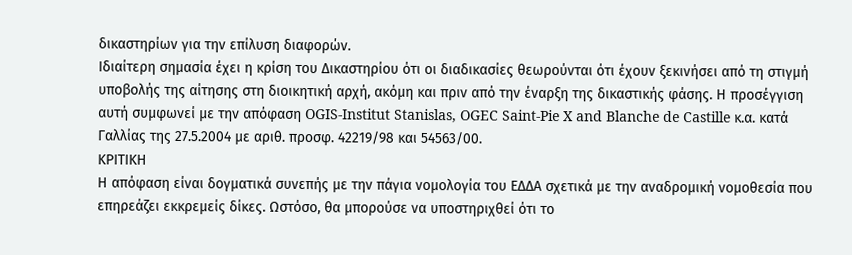δικαστηρίων για την επίλυση διαφορών.
Ιδιαίτερη σημασία έχει η κρίση του Δικαστηρίου ότι οι διαδικασίες θεωρούνται ότι έχουν ξεκινήσει από τη στιγμή υποβολής της αίτησης στη διοικητική αρχή, ακόμη και πριν από την έναρξη της δικαστικής φάσης. Η προσέγγιση αυτή συμφωνεί με την απόφαση OGIS-Institut Stanislas, OGEC Saint-Pie X and Blanche de Castille κ.α. κατά Γαλλίας της 27.5.2004 με αριθ. προσφ. 42219/98 και 54563/00.
ΚΡΙΤΙΚΗ
Η απόφαση είναι δογματικά συνεπής με την πάγια νομολογία του ΕΔΔΑ σχετικά με την αναδρομική νομοθεσία που επηρεάζει εκκρεμείς δίκες. Ωστόσο, θα μπορούσε να υποστηριχθεί ότι το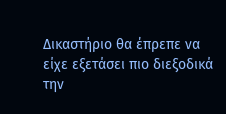Δικαστήριο θα έπρεπε να είχε εξετάσει πιο διεξοδικά την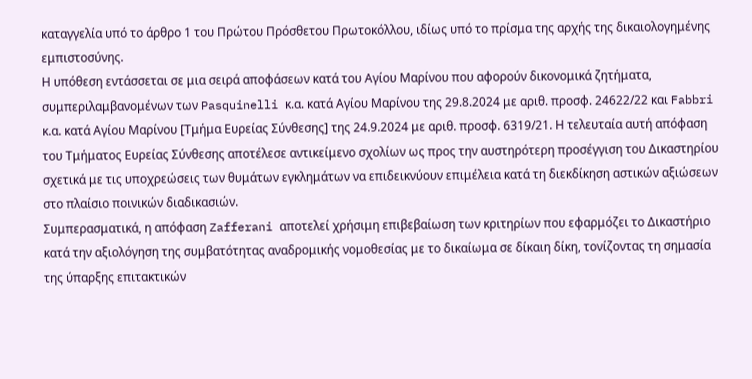καταγγελία υπό το άρθρο 1 του Πρώτου Πρόσθετου Πρωτοκόλλου, ιδίως υπό το πρίσμα της αρχής της δικαιολογημένης εμπιστοσύνης.
Η υπόθεση εντάσσεται σε μια σειρά αποφάσεων κατά του Αγίου Μαρίνου που αφορούν δικονομικά ζητήματα, συμπεριλαμβανομένων των Pasquinelli κ.α. κατά Αγίου Μαρίνου της 29.8.2024 με αριθ. προσφ. 24622/22 και Fabbri κ.α. κατά Αγίου Μαρίνου [Τμήμα Ευρείας Σύνθεσης] της 24.9.2024 με αριθ. προσφ. 6319/21. Η τελευταία αυτή απόφαση του Τμήματος Ευρείας Σύνθεσης αποτέλεσε αντικείμενο σχολίων ως προς την αυστηρότερη προσέγγιση του Δικαστηρίου σχετικά με τις υποχρεώσεις των θυμάτων εγκλημάτων να επιδεικνύουν επιμέλεια κατά τη διεκδίκηση αστικών αξιώσεων στο πλαίσιο ποινικών διαδικασιών.
Συμπερασματικά, η απόφαση Zafferani αποτελεί χρήσιμη επιβεβαίωση των κριτηρίων που εφαρμόζει το Δικαστήριο κατά την αξιολόγηση της συμβατότητας αναδρομικής νομοθεσίας με το δικαίωμα σε δίκαιη δίκη, τονίζοντας τη σημασία της ύπαρξης επιτακτικών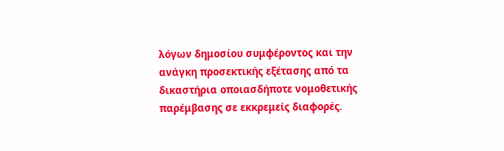λόγων δημοσίου συμφέροντος και την ανάγκη προσεκτικής εξέτασης από τα δικαστήρια οποιασδήποτε νομοθετικής παρέμβασης σε εκκρεμείς διαφορές.